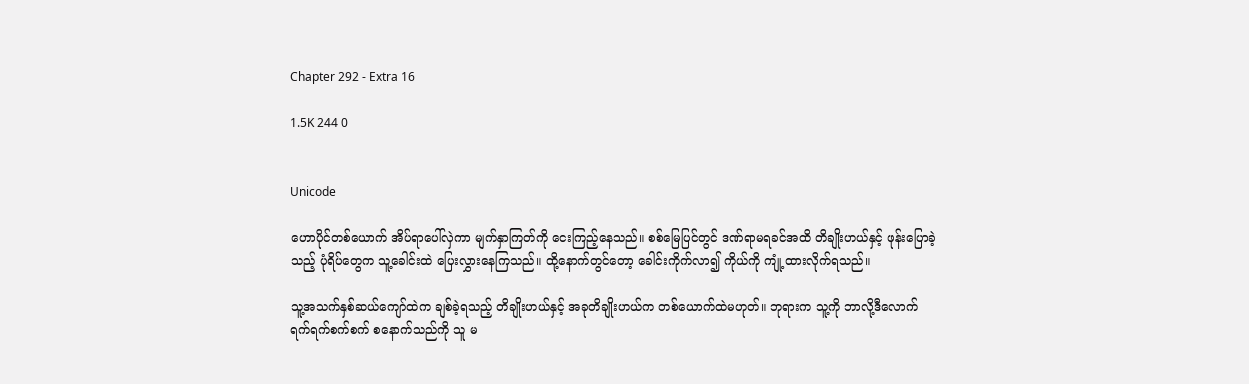Chapter 292 - Extra 16

1.5K 244 0


Unicode

ဟောပိုင်တစ်ယောက် အိပ်ရာပေါ်လှဲကာ မျက်နှာကြတ်ကို ငေးကြည့်နေသည်။ စစ်မြေပြင်တွင် ဒဏ်ရာမရခင်အထိ တိချိုးဟယ်နှင့် ဖုန်းပြောခဲ့သည့် ပုံရိပ်တွေက သူ့ခေါင်းထဲ ပြေးလွှားနေကြသည်။ ထို့နောက်တွင်တော့ ခေါင်းကိုက်လာ၍ ကိုယ်ကို ကျုံ့ထားလိုက်ရသည်။

သူ့အသက်နှစ်ဆယ်ကျော်ထဲက ချစ်ခဲ့ရသည့် တိချိုးဟယ်နှင့် အခုတိချိုးဟယ်က တစ်ယောက်ထဲမဟုတ်။ ဘုရားက သူ့ကို ဘာလို့ဒီလောက် ရက်ရက်စက်စက် စနောက်သည်ကို သူ မ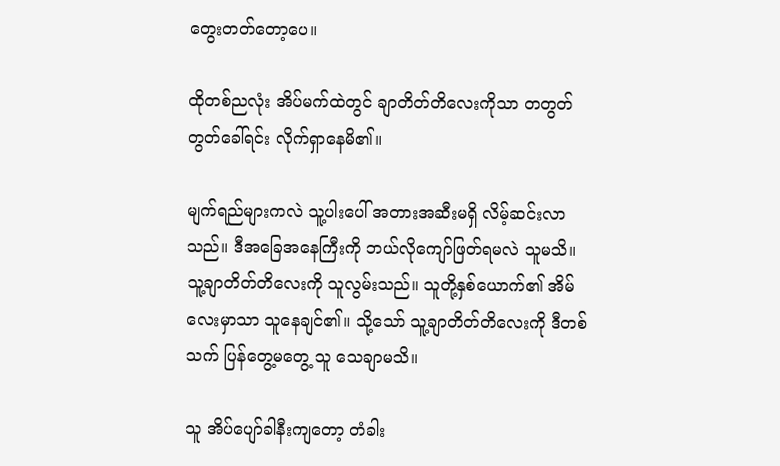တွေးတတ်တော့ပေ။

ထိုတစ်ညလုံး အိပ်မက်ထဲတွင် ချာတိတ်တိလေးကိုသာ တတွတ်တွတ်ခေါ်ရင်း လိုက်ရှာနေမိ၏။

မျက်ရည်များကလဲ သူ့ပါးပေါ် အတားအဆီးမရှိ လိမ့်ဆင်းလာသည်။ ဒီအခြေအနေကြီးကို ဘယ်လိုကျော်ဖြတ်ရမလဲ သူမသိ။ သူ့ချာတိတ်တိလေးကို သူလွမ်းသည်။ သူတို့နှစ်ယောက်၏ အိမ်လေးမှာသာ သူနေချင်၏။ သို့သော် သူ့ချာတိတ်တိလေးကို ဒီတစ်သက် ပြန်တွေ့မတွေ့ သူ သေချာမသိ။

သူ အိပ်ပျော်ခါနီးကျတော့ တံခါး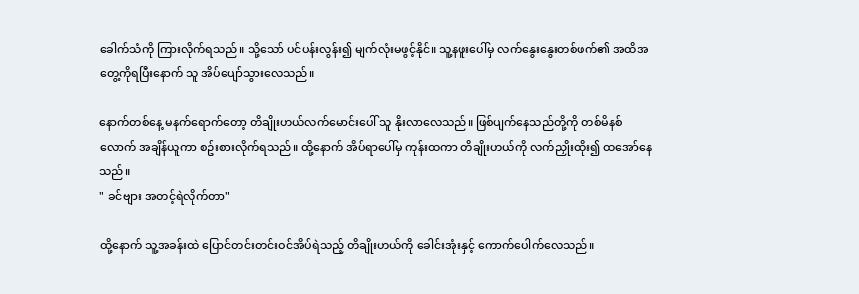ခေါက်သံကို ကြားလိုက်ရသည်။ သို့သော် ပင်ပန်းလွန်း၍ မျက်လုံးမဖွင့်နိုင်။ သူ့နဖူးပေါ်မှ လက်နွေးနွေးတစ်ဖက်၏ အထိအတွေ့ကိုရပြီးနောက် သူ အိပ်ပျော်သွားလေသည်။

နောက်တစ်နေ့ မနက်ရောက်တော့ တိချိုးဟယ်လက်မောင်းပေါ် သူ နိုးလာလေသည်။ ဖြစ်ပျက်နေသည်တို့ကို တစ်မိနစ်လောက် အချိန်ယူကာ စဥ်းစားလိုက်ရသည်။ ထို့နောက် အိပ်ရာပေါ်မှ ကုန်းထကာ တိချိုးဟယ်ကို လက်ညှိုးထိုး၍ ထအော်နေသည်။
" ခင်ဗျား အတင့်ရဲလိုက်တာ"

ထို့နောက် သူ့အခန်းထဲ ပြောင်တင်းတင်းဝင်အိပ်ရဲသည့် တိချိုးဟယ်ကို ခေါင်းအုံးနှင့် ကောက်ပေါက်လေသည်။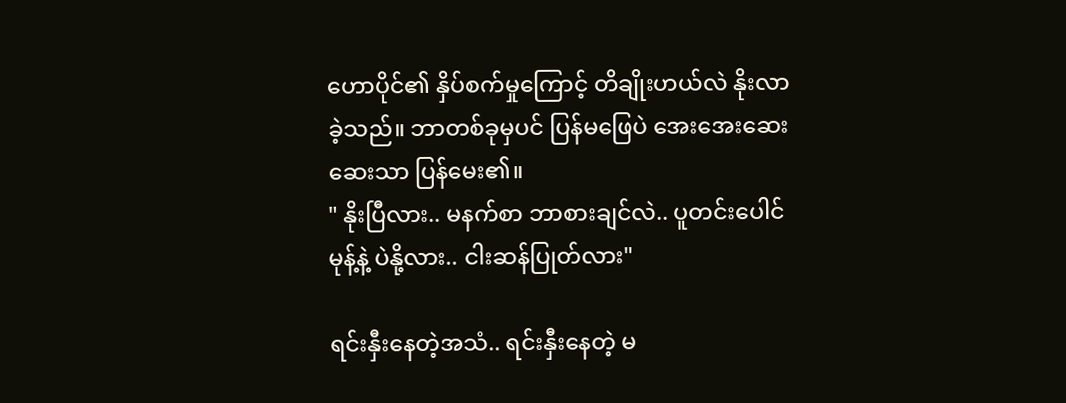ဟောပိုင်၏ နှိပ်စက်မှုကြောင့် တိချိုးဟယ်လဲ နိုးလာခဲ့သည်။ ဘာတစ်ခုမှပင် ပြန်မဖြေပဲ အေးအေးဆေးဆေးသာ ပြန်မေး၏။
" နိုးပြီလား.. မနက်စာ ဘာစားချင်လဲ.. ပူတင်းပေါင်မုန့်နဲ့ ပဲနို့လား.. ငါးဆန်ပြုတ်လား"

ရင်းနှီးနေတဲ့အသံ.. ရင်းနှီးနေတဲ့ မ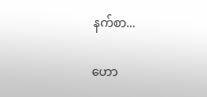နက်စာ...

ဟော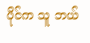ပိုင်က သူ ဘယ်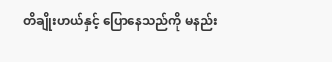တိချိုးဟယ်နှင့် ပြောနေသည်ကို မနည်း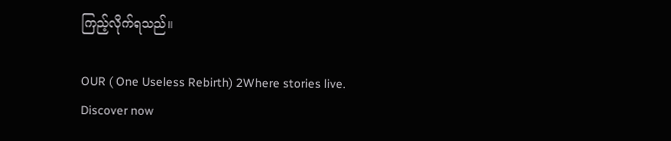ကြည့်လိုက်ရသည်။

OUR ( One Useless Rebirth) 2Where stories live. Discover now